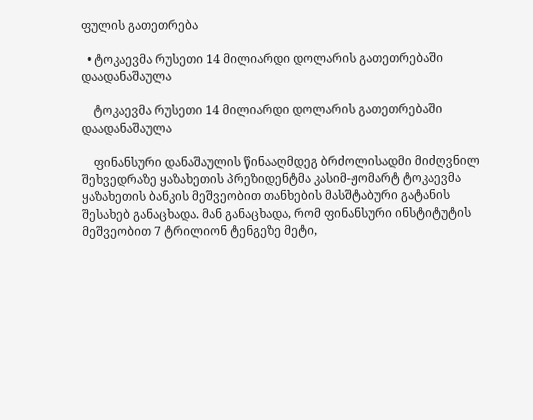ფულის გათეთრება

  • ტოკაევმა რუსეთი 14 მილიარდი დოლარის გათეთრებაში დაადანაშაულა

    ტოკაევმა რუსეთი 14 მილიარდი დოლარის გათეთრებაში დაადანაშაულა

    ფინანსური დანაშაულის წინააღმდეგ ბრძოლისადმი მიძღვნილ შეხვედრაზე ყაზახეთის პრეზიდენტმა კასიმ-ჟომარტ ტოკაევმა ყაზახეთის ბანკის მეშვეობით თანხების მასშტაბური გატანის შესახებ განაცხადა. მან განაცხადა, რომ ფინანსური ინსტიტუტის მეშვეობით 7 ტრილიონ ტენგეზე მეტი,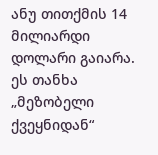ანუ თითქმის 14 მილიარდი დოლარი გაიარა. ეს თანხა „მეზობელი ქვეყნიდან“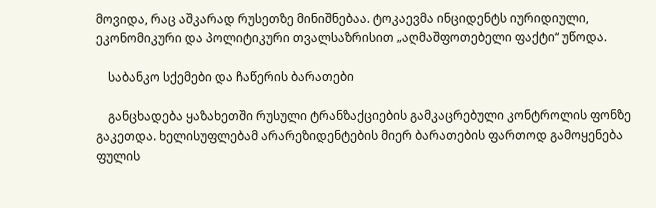მოვიდა, რაც აშკარად რუსეთზე მინიშნებაა. ტოკაევმა ინციდენტს იურიდიული, ეკონომიკური და პოლიტიკური თვალსაზრისით „აღმაშფოთებელი ფაქტი“ უწოდა.

    საბანკო სქემები და ჩაწერის ბარათები

    განცხადება ყაზახეთში რუსული ტრანზაქციების გამკაცრებული კონტროლის ფონზე გაკეთდა. ხელისუფლებამ არარეზიდენტების მიერ ბარათების ფართოდ გამოყენება ფულის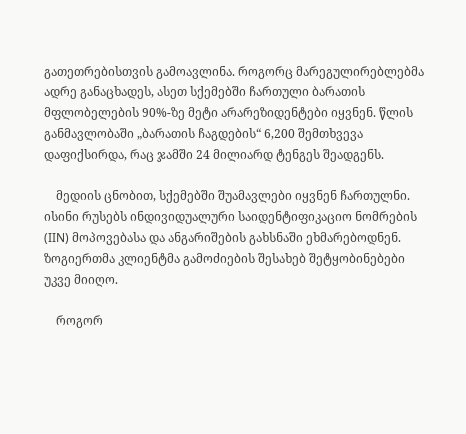გათეთრებისთვის გამოავლინა. როგორც მარეგულირებლებმა ადრე განაცხადეს, ასეთ სქემებში ჩართული ბარათის მფლობელების 90%-ზე მეტი არარეზიდენტები იყვნენ. წლის განმავლობაში „ბარათის ჩაგდების“ 6,200 შემთხვევა დაფიქსირდა, რაც ჯამში 24 მილიარდ ტენგეს შეადგენს.

    მედიის ცნობით, სქემებში შუამავლები იყვნენ ჩართულნი. ისინი რუსებს ინდივიდუალური საიდენტიფიკაციო ნომრების (IIN) მოპოვებასა და ანგარიშების გახსნაში ეხმარებოდნენ. ზოგიერთმა კლიენტმა გამოძიების შესახებ შეტყობინებები უკვე მიიღო.

    როგორ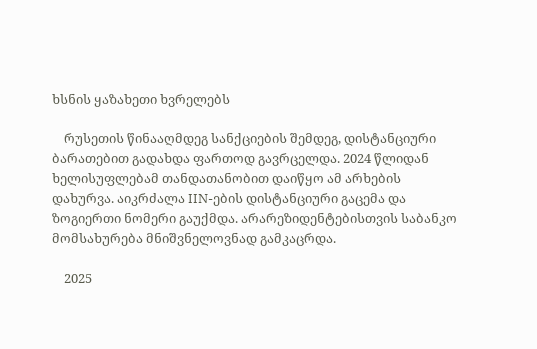ხსნის ყაზახეთი ხვრელებს

    რუსეთის წინააღმდეგ სანქციების შემდეგ, დისტანციური ბარათებით გადახდა ფართოდ გავრცელდა. 2024 წლიდან ხელისუფლებამ თანდათანობით დაიწყო ამ არხების დახურვა. აიკრძალა IIN-ების დისტანციური გაცემა და ზოგიერთი ნომერი გაუქმდა. არარეზიდენტებისთვის საბანკო მომსახურება მნიშვნელოვნად გამკაცრდა.

    2025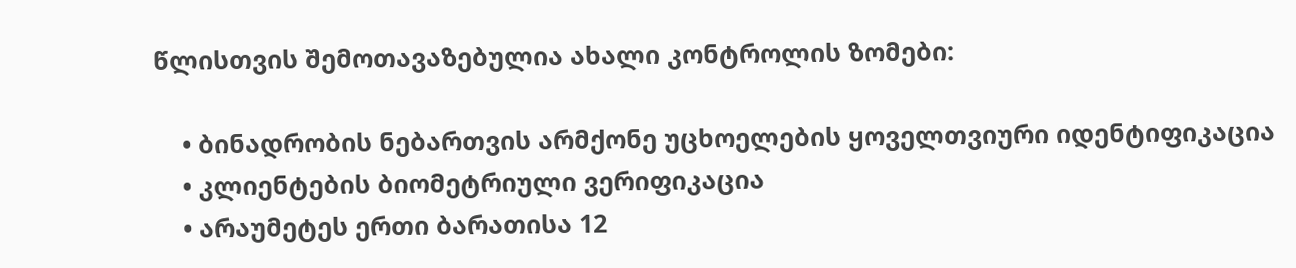წლისთვის შემოთავაზებულია ახალი კონტროლის ზომები:

    • ბინადრობის ნებართვის არმქონე უცხოელების ყოველთვიური იდენტიფიკაცია
    • კლიენტების ბიომეტრიული ვერიფიკაცია
    • არაუმეტეს ერთი ბარათისა 12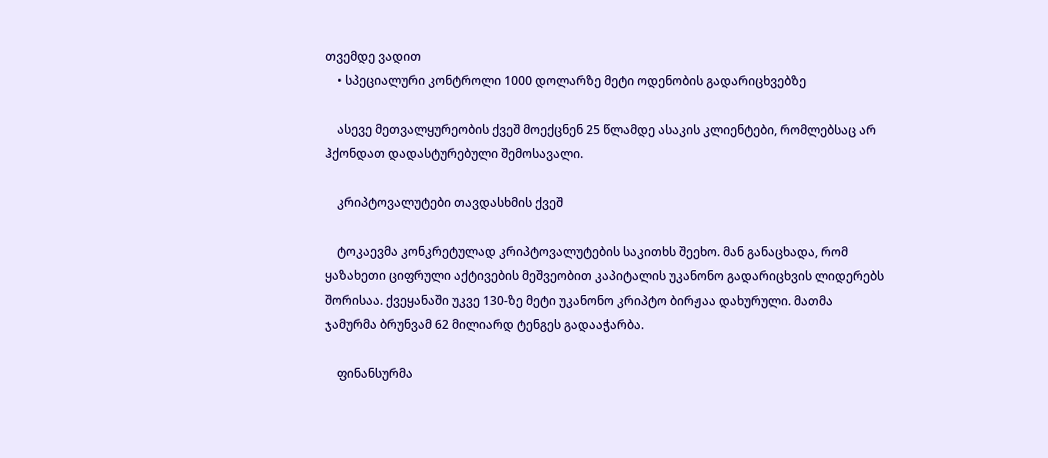თვემდე ვადით
    • სპეციალური კონტროლი 1000 დოლარზე მეტი ოდენობის გადარიცხვებზე

    ასევე მეთვალყურეობის ქვეშ მოექცნენ 25 წლამდე ასაკის კლიენტები, რომლებსაც არ ჰქონდათ დადასტურებული შემოსავალი.

    კრიპტოვალუტები თავდასხმის ქვეშ

    ტოკაევმა კონკრეტულად კრიპტოვალუტების საკითხს შეეხო. მან განაცხადა, რომ ყაზახეთი ციფრული აქტივების მეშვეობით კაპიტალის უკანონო გადარიცხვის ლიდერებს შორისაა. ქვეყანაში უკვე 130-ზე მეტი უკანონო კრიპტო ბირჟაა დახურული. მათმა ჯამურმა ბრუნვამ 62 მილიარდ ტენგეს გადააჭარბა.

    ფინანსურმა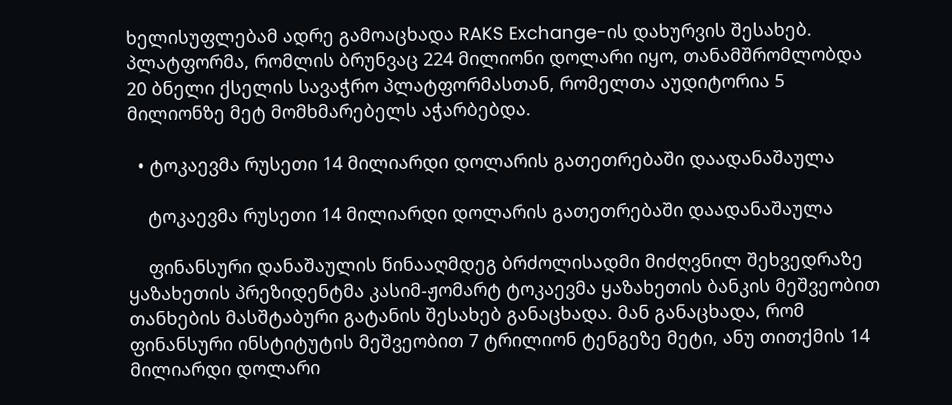ხელისუფლებამ ადრე გამოაცხადა RAKS Exchange-ის დახურვის შესახებ. პლატფორმა, რომლის ბრუნვაც 224 მილიონი დოლარი იყო, თანამშრომლობდა 20 ბნელი ქსელის სავაჭრო პლატფორმასთან, რომელთა აუდიტორია 5 მილიონზე მეტ მომხმარებელს აჭარბებდა.

  • ტოკაევმა რუსეთი 14 მილიარდი დოლარის გათეთრებაში დაადანაშაულა

    ტოკაევმა რუსეთი 14 მილიარდი დოლარის გათეთრებაში დაადანაშაულა

    ფინანსური დანაშაულის წინააღმდეგ ბრძოლისადმი მიძღვნილ შეხვედრაზე ყაზახეთის პრეზიდენტმა კასიმ-ჟომარტ ტოკაევმა ყაზახეთის ბანკის მეშვეობით თანხების მასშტაბური გატანის შესახებ განაცხადა. მან განაცხადა, რომ ფინანსური ინსტიტუტის მეშვეობით 7 ტრილიონ ტენგეზე მეტი, ანუ თითქმის 14 მილიარდი დოლარი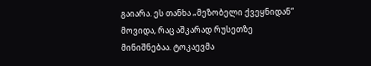გაიარა. ეს თანხა „მეზობელი ქვეყნიდან“ მოვიდა, რაც აშკარად რუსეთზე მინიშნებაა. ტოკაევმა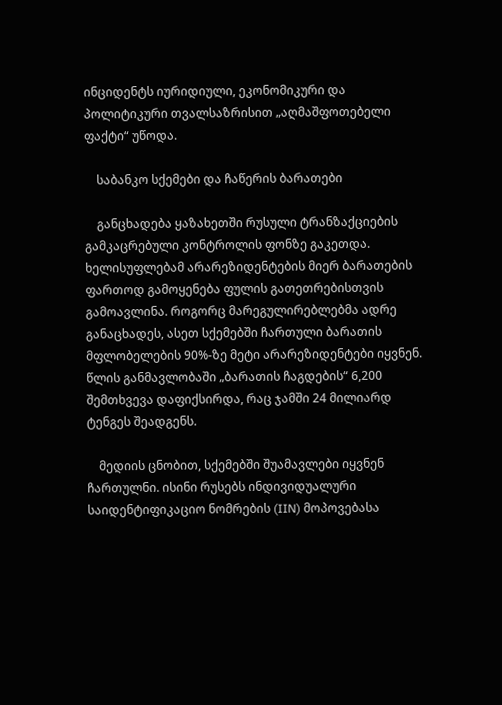ინციდენტს იურიდიული, ეკონომიკური და პოლიტიკური თვალსაზრისით „აღმაშფოთებელი ფაქტი“ უწოდა.

    საბანკო სქემები და ჩაწერის ბარათები

    განცხადება ყაზახეთში რუსული ტრანზაქციების გამკაცრებული კონტროლის ფონზე გაკეთდა. ხელისუფლებამ არარეზიდენტების მიერ ბარათების ფართოდ გამოყენება ფულის გათეთრებისთვის გამოავლინა. როგორც მარეგულირებლებმა ადრე განაცხადეს, ასეთ სქემებში ჩართული ბარათის მფლობელების 90%-ზე მეტი არარეზიდენტები იყვნენ. წლის განმავლობაში „ბარათის ჩაგდების“ 6,200 შემთხვევა დაფიქსირდა, რაც ჯამში 24 მილიარდ ტენგეს შეადგენს.

    მედიის ცნობით, სქემებში შუამავლები იყვნენ ჩართულნი. ისინი რუსებს ინდივიდუალური საიდენტიფიკაციო ნომრების (IIN) მოპოვებასა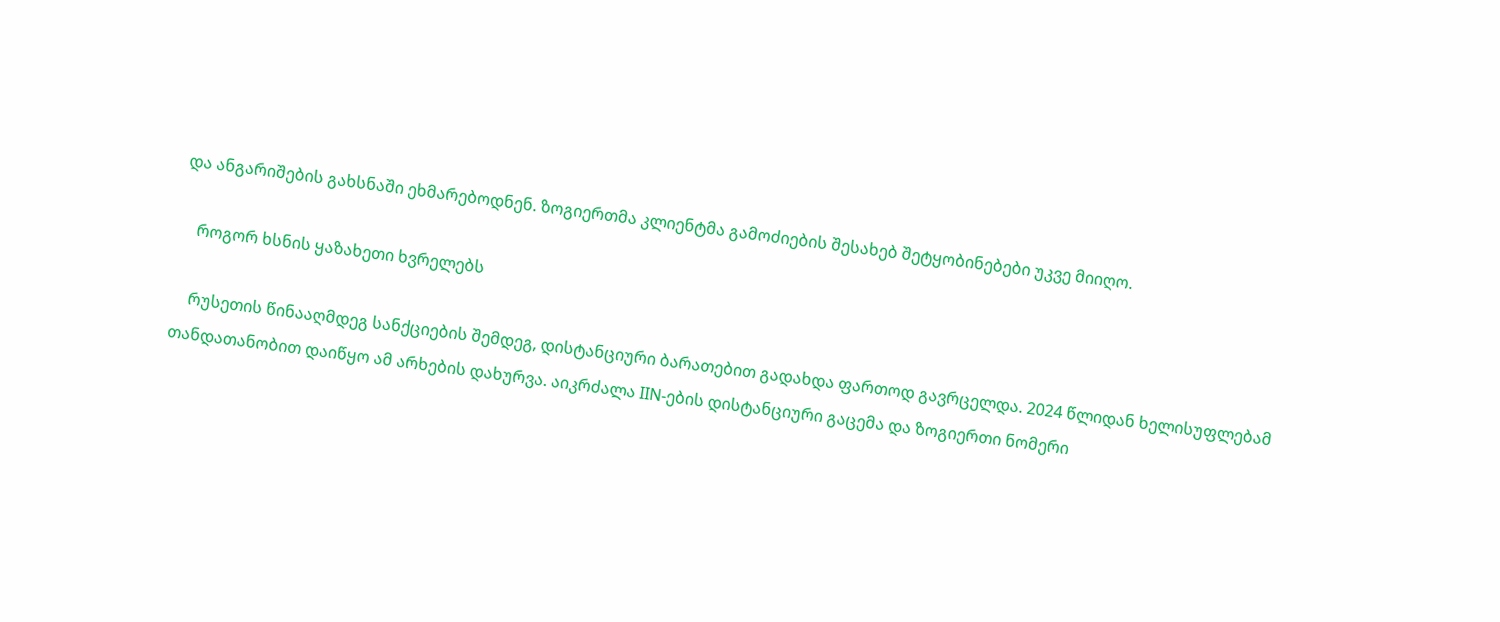და ანგარიშების გახსნაში ეხმარებოდნენ. ზოგიერთმა კლიენტმა გამოძიების შესახებ შეტყობინებები უკვე მიიღო.

    როგორ ხსნის ყაზახეთი ხვრელებს

    რუსეთის წინააღმდეგ სანქციების შემდეგ, დისტანციური ბარათებით გადახდა ფართოდ გავრცელდა. 2024 წლიდან ხელისუფლებამ თანდათანობით დაიწყო ამ არხების დახურვა. აიკრძალა IIN-ების დისტანციური გაცემა და ზოგიერთი ნომერი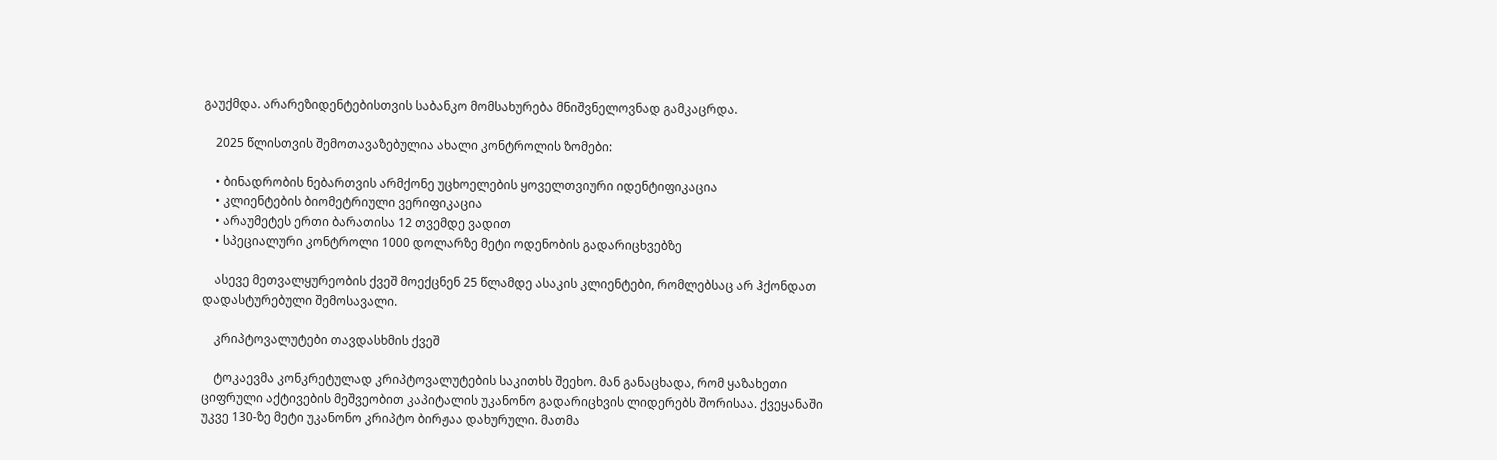გაუქმდა. არარეზიდენტებისთვის საბანკო მომსახურება მნიშვნელოვნად გამკაცრდა.

    2025 წლისთვის შემოთავაზებულია ახალი კონტროლის ზომები:

    • ბინადრობის ნებართვის არმქონე უცხოელების ყოველთვიური იდენტიფიკაცია
    • კლიენტების ბიომეტრიული ვერიფიკაცია
    • არაუმეტეს ერთი ბარათისა 12 თვემდე ვადით
    • სპეციალური კონტროლი 1000 დოლარზე მეტი ოდენობის გადარიცხვებზე

    ასევე მეთვალყურეობის ქვეშ მოექცნენ 25 წლამდე ასაკის კლიენტები, რომლებსაც არ ჰქონდათ დადასტურებული შემოსავალი.

    კრიპტოვალუტები თავდასხმის ქვეშ

    ტოკაევმა კონკრეტულად კრიპტოვალუტების საკითხს შეეხო. მან განაცხადა, რომ ყაზახეთი ციფრული აქტივების მეშვეობით კაპიტალის უკანონო გადარიცხვის ლიდერებს შორისაა. ქვეყანაში უკვე 130-ზე მეტი უკანონო კრიპტო ბირჟაა დახურული. მათმა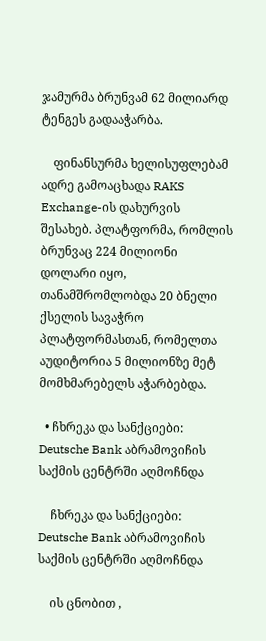ჯამურმა ბრუნვამ 62 მილიარდ ტენგეს გადააჭარბა.

    ფინანსურმა ხელისუფლებამ ადრე გამოაცხადა RAKS Exchange-ის დახურვის შესახებ. პლატფორმა, რომლის ბრუნვაც 224 მილიონი დოლარი იყო, თანამშრომლობდა 20 ბნელი ქსელის სავაჭრო პლატფორმასთან, რომელთა აუდიტორია 5 მილიონზე მეტ მომხმარებელს აჭარბებდა.

  • ჩხრეკა და სანქციები: Deutsche Bank აბრამოვიჩის საქმის ცენტრში აღმოჩნდა

    ჩხრეკა და სანქციები: Deutsche Bank აბრამოვიჩის საქმის ცენტრში აღმოჩნდა

    ის ცნობით ,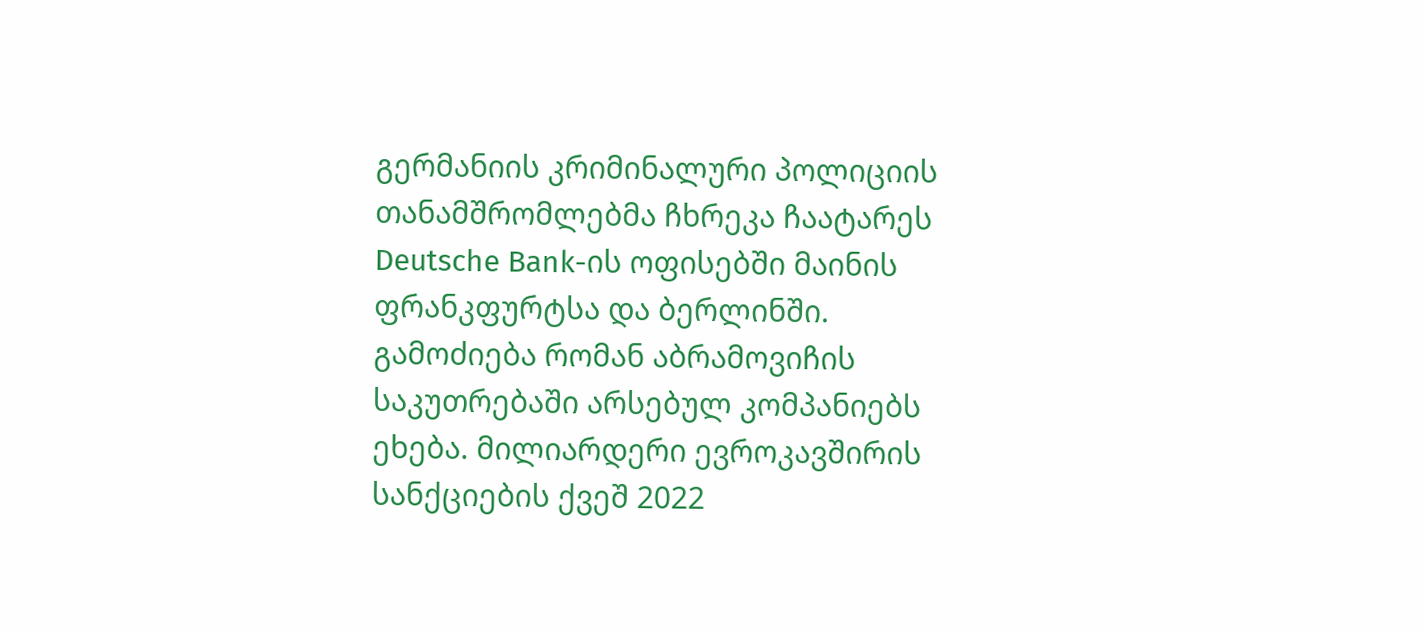გერმანიის კრიმინალური პოლიციის თანამშრომლებმა ჩხრეკა ჩაატარეს Deutsche Bank-ის ოფისებში მაინის ფრანკფურტსა და ბერლინში. გამოძიება რომან აბრამოვიჩის საკუთრებაში არსებულ კომპანიებს ეხება. მილიარდერი ევროკავშირის სანქციების ქვეშ 2022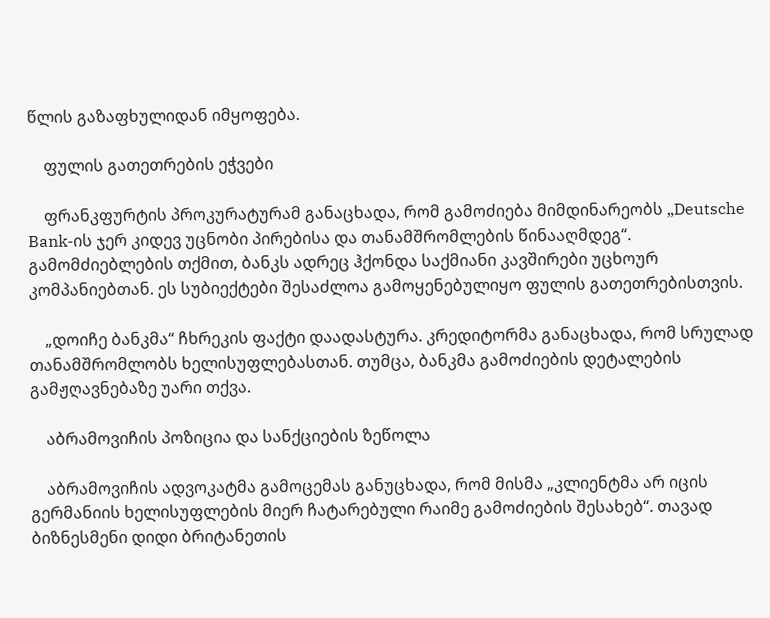წლის გაზაფხულიდან იმყოფება.

    ფულის გათეთრების ეჭვები

    ფრანკფურტის პროკურატურამ განაცხადა, რომ გამოძიება მიმდინარეობს „Deutsche Bank-ის ჯერ კიდევ უცნობი პირებისა და თანამშრომლების წინააღმდეგ“. გამომძიებლების თქმით, ბანკს ადრეც ჰქონდა საქმიანი კავშირები უცხოურ კომპანიებთან. ეს სუბიექტები შესაძლოა გამოყენებულიყო ფულის გათეთრებისთვის.

    „დოიჩე ბანკმა“ ჩხრეკის ფაქტი დაადასტურა. კრედიტორმა განაცხადა, რომ სრულად თანამშრომლობს ხელისუფლებასთან. თუმცა, ბანკმა გამოძიების დეტალების გამჟღავნებაზე უარი თქვა.

    აბრამოვიჩის პოზიცია და სანქციების ზეწოლა

    აბრამოვიჩის ადვოკატმა გამოცემას განუცხადა, რომ მისმა „კლიენტმა არ იცის გერმანიის ხელისუფლების მიერ ჩატარებული რაიმე გამოძიების შესახებ“. თავად ბიზნესმენი დიდი ბრიტანეთის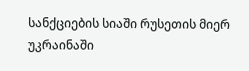სანქციების სიაში რუსეთის მიერ უკრაინაში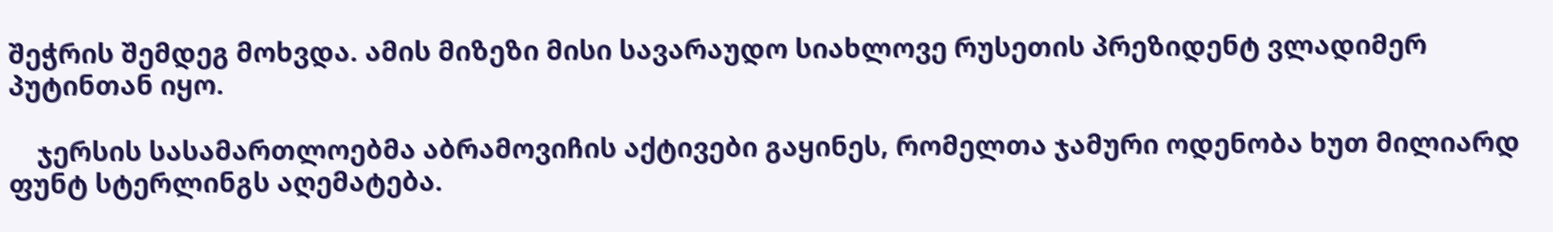შეჭრის შემდეგ მოხვდა. ამის მიზეზი მისი სავარაუდო სიახლოვე რუსეთის პრეზიდენტ ვლადიმერ პუტინთან იყო.

    ჯერსის სასამართლოებმა აბრამოვიჩის აქტივები გაყინეს, რომელთა ჯამური ოდენობა ხუთ მილიარდ ფუნტ სტერლინგს აღემატება.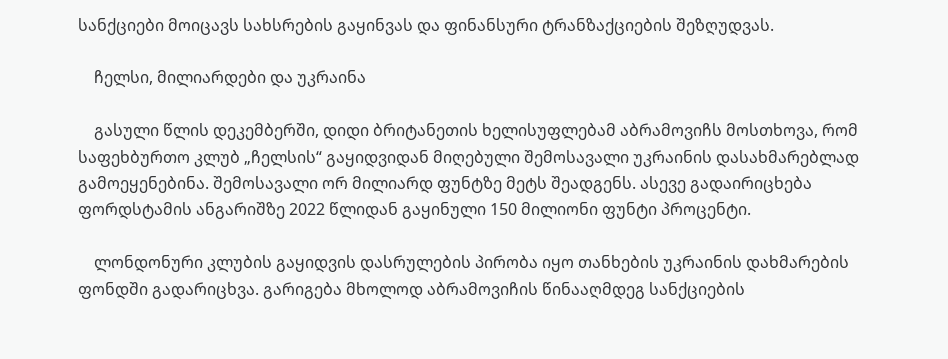სანქციები მოიცავს სახსრების გაყინვას და ფინანსური ტრანზაქციების შეზღუდვას.

    ჩელსი, მილიარდები და უკრაინა

    გასული წლის დეკემბერში, დიდი ბრიტანეთის ხელისუფლებამ აბრამოვიჩს მოსთხოვა, რომ საფეხბურთო კლუბ „ჩელსის“ გაყიდვიდან მიღებული შემოსავალი უკრაინის დასახმარებლად გამოეყენებინა. შემოსავალი ორ მილიარდ ფუნტზე მეტს შეადგენს. ასევე გადაირიცხება ფორდსტამის ანგარიშზე 2022 წლიდან გაყინული 150 მილიონი ფუნტი პროცენტი.

    ლონდონური კლუბის გაყიდვის დასრულების პირობა იყო თანხების უკრაინის დახმარების ფონდში გადარიცხვა. გარიგება მხოლოდ აბრამოვიჩის წინააღმდეგ სანქციების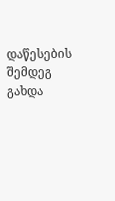დაწესების შემდეგ გახდა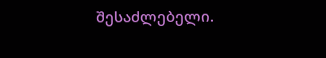შესაძლებელი.